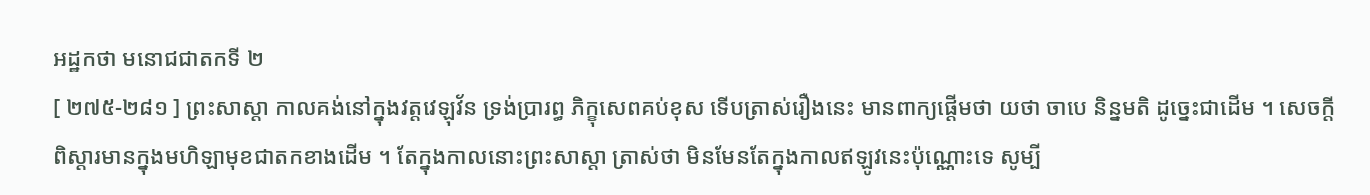អដ្ឋកថា មនោជជាតកទី ២
[ ២៧៥-២៨១ ] ព្រះសាស្តា កាលគង់នៅក្នុងវត្តវេឡុវ័ន ទ្រង់ប្រារព្ធ ភិក្ខុសេពគប់ខុស ទើបត្រាស់រឿងនេះ មានពាក្យផ្តើមថា យថា ចាបេ និន្នមតិ ដូច្នេះជាដើម ។ សេចក្តីពិស្តារមានក្នុងមហិឡាមុខជាតកខាងដើម ។ តែក្នុងកាលនោះព្រះសាស្តា ត្រាស់ថា មិនមែនតែក្នុងកាលឥឡូវនេះប៉ុណ្ណោះទេ សូម្បី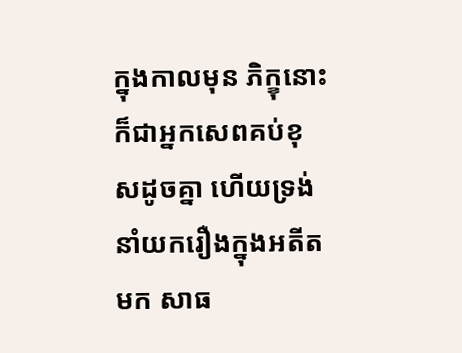ក្នុងកាលមុន ភិក្ខុនោះ ក៏ជាអ្នកសេពគប់ខុសដូចគ្នា ហើយទ្រង់នាំយករឿងក្នុងអតីត មក សាធ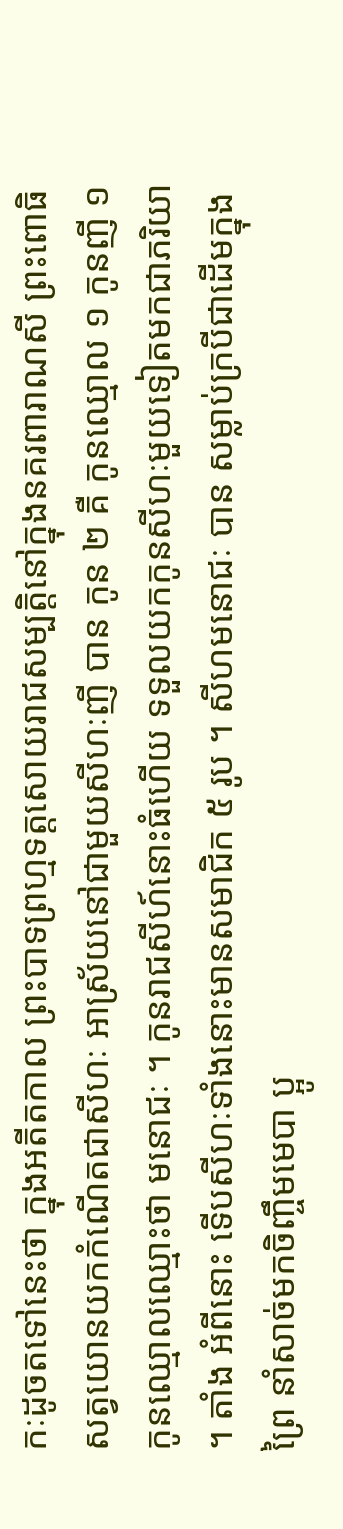កៈដូចតទៅនេះថា ក្នុងអតីតកាល ព្រះបាទព្រហ្មទត្តសោយរាជសម្បត្តិនៅក្នុងនគរពារាណសី ព្រះពោធិសត្វយោនយកកំណើតជាសីហៈ អាស្រ័យនៅជាមួយសីហៈញី បាន កូន ២ គឺ កូនឈ្មោល ១ កូនញី ១ កូនឈ្មោលឈ្មោះថា មនោជៈ ។ កូនរាជសីហ៍នោះធំហើយ ទទួលយកកូនសីហៈមួយទៀតមកជាភរិយា ។ តាំង អំពីនោះ ទើបសីហៈទាំងនោះមានសមាជិក ៥ រូប ។ សីហមនោជៈ បាន សម្លាប់ក្របីជាដើមក្នុងព្រៃ នាំសាច់មកចិញ្ចឹមមេបា ប្អូ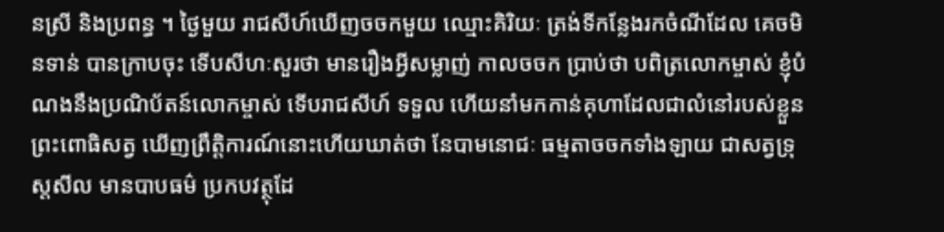នស្រី និងប្រពន្ធ ។ ថ្ងៃមួយ រាជសីហ៍ឃើញចចកមួយ ឈ្មោះគិរិយៈ ត្រង់ទីកន្លែងរកចំណីដែល គេចមិនទាន់ បានក្រាបចុះ ទើបសីហៈសួរថា មានរឿងអ្វីសម្លាញ់ កាលចចក ប្រាប់ថា បពិត្រលោកម្ចាស់ ខ្ញុំបំណងនឹងប្រណិប័តន៍លោកម្ចាស់ ទើបរាជសីហ៍ ទទួល ហើយនាំមកកាន់គុហាដែលជាលំនៅរបស់ខ្លួន ព្រះពោធិសត្វ ឃើញព្រឹត្តិការណ៍នោះហើយឃាត់ថា នែបាមនោជៈ ធម្មតាចចកទាំងឡាយ ជាសត្វទ្រុស្តសីល មានបាបធម៌ ប្រកបវត្ថុដែ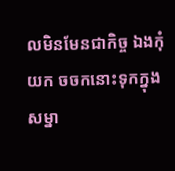លមិនមែនជាកិច្ច ឯងកុំយក ចចកនោះទុកក្នុងសម្នា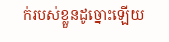ក់របស់ខ្លួនដូច្នោះឡើយ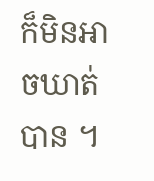ក៏មិនអាចឃាត់បាន ។